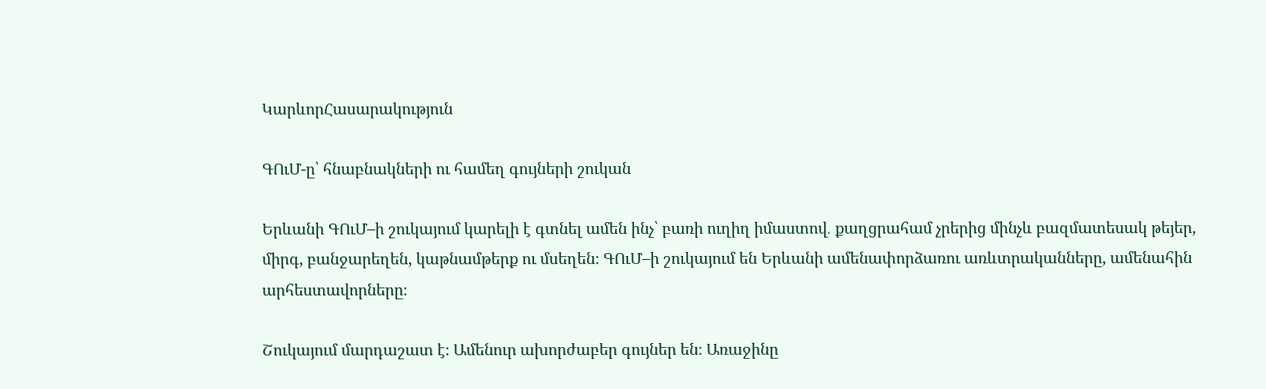ԿարևորՀասարակություն

ԳՈւՄ-ը՝ հնաբնակների ու համեղ գույների շուկան

Երևանի ԳՈւՄ–ի շուկայում կարելի է գտնել ամեն ինչ՝ բառի ուղիղ իմաստով․ քաղցրահամ չրերից մինչև բազմատեսակ թեյեր, միրգ, բանջարեղեն, կաթնամթերք ու մսեղեն։ ԳՈւՄ–ի շուկայում են Երևանի ամենափորձառու առևտրականները, ամենահին արհեստավորները։

Շուկայում մարդաշատ է։ Ամենուր ախորժաբեր գույներ են։ Առաջինը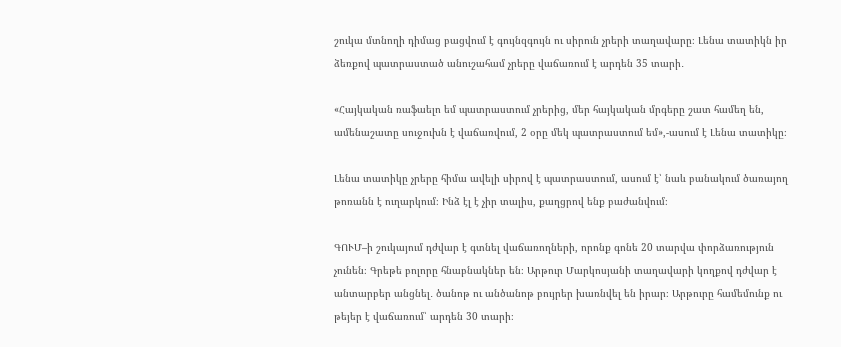շուկա մտնողի դիմաց բացվում է գույնզգույն ու սիրուն չրերի տաղավարը։ Լենա տատիկն իր ձեռքով պատրաստած անուշահամ չրերը վաճառում է արդեն 35 տարի․

«Հայկական ռաֆաելո եմ պատրաստում չրերից, մեր հայկական մրգերը շատ համեղ են, ամենաշատը սուջուխն է վաճառվում, 2 օրը մեկ պատրաստում եմ»,-ասում է Լենա տատիկը։

Լենա տատիկը չրերը հիմա ավելի սիրով է պատրաստում, ասում է՝ նաև բանակում ծառայող թոռանն է ուղարկում։ Ինձ էլ է չիր տալիս, քաղցրով ենք բաժանվում։

ԳՈՒՄ–ի շուկայում դժվար է գտնել վաճառողների, որոնք գոնե 20 տարվա փորձառություն չունեն։ Գրեթե բոլորը հնաբնակներ են։ Արթուր Մարկոսյանի տաղավարի կողքով դժվար է անտարբեր անցնել․ ծանոթ ու անծանոթ բույրեր խառնվել են իրար։ Արթուրը համեմունք ու թեյեր է վաճառում՝ արդեն 30 տարի։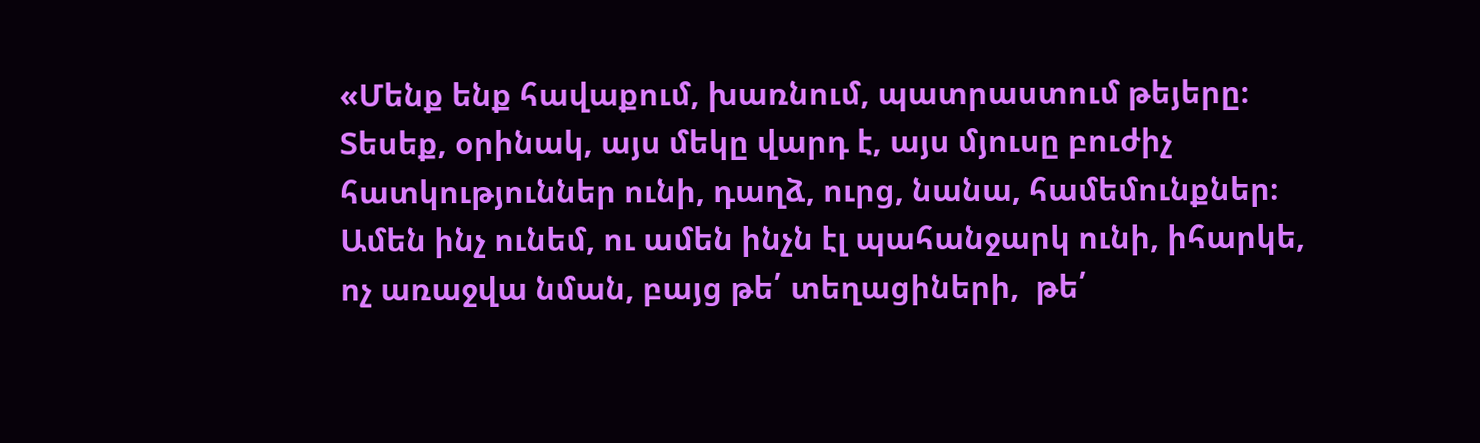«Մենք ենք հավաքում, խառնում, պատրաստում թեյերը։ Տեսեք, օրինակ, այս մեկը վարդ է, այս մյուսը բուժիչ հատկություններ ունի, դաղձ, ուրց, նանա, համեմունքներ։ Ամեն ինչ ունեմ, ու ամեն ինչն էլ պահանջարկ ունի, իհարկե, ոչ առաջվա նման, բայց թե՛ տեղացիների,  թե՛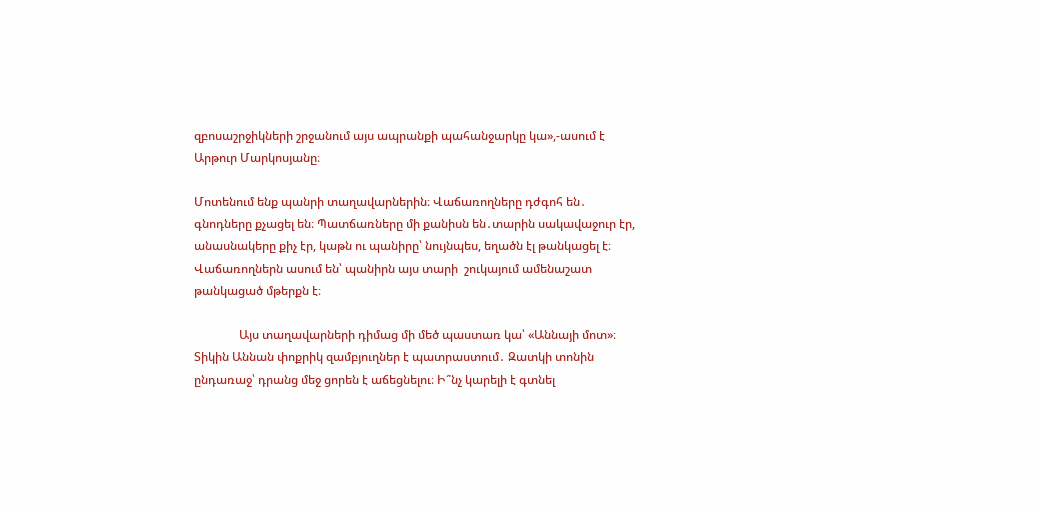զբոսաշրջիկների շրջանում այս ապրանքի պահանջարկը կա»,-ասում է Արթուր Մարկոսյանը։

Մոտենում ենք պանրի տաղավարներին։ Վաճառողները դժգոհ են․ գնոդները քչացել են։ Պատճառները մի քանիսն են․տարին սակավաջուր էր, անասնակերը քիչ էր, կաթն ու պանիրը՝ նույնպես, եղածն էլ թանկացել է։ Վաճառողներն ասում են՝ պանիրն այս տարի  շուկայում ամենաշատ թանկացած մթերքն է։

               Այս տաղավարների դիմաց մի մեծ պաստառ կա՝ «Աննայի մոտ»։ Տիկին Աննան փոքրիկ զամբյուղներ է պատրաստում․ Զատկի տոնին ընդառաջ՝ դրանց մեջ ցորեն է աճեցնելու։ Ի՞նչ կարելի է գտնել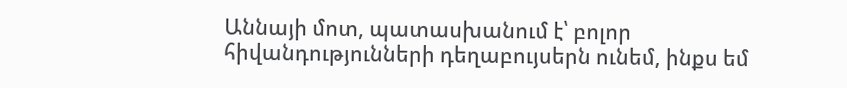Աննայի մոտ, պատասխանում է՝ բոլոր հիվանդությունների դեղաբույսերն ունեմ, ինքս եմ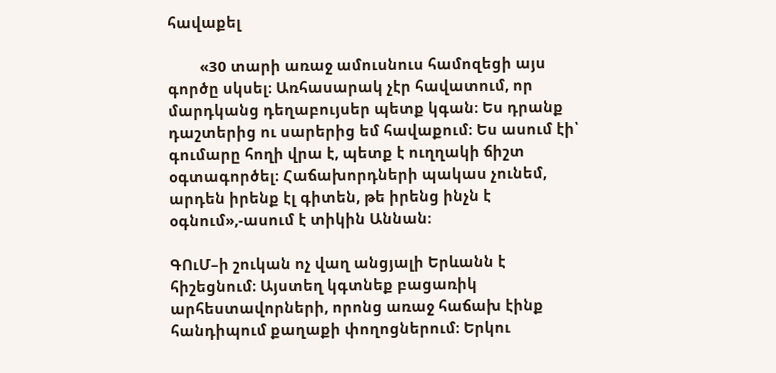հավաքել

        «30 տարի առաջ ամուսնուս համոզեցի այս գործը սկսել։ Առհասարակ չէր հավատում, որ մարդկանց դեղաբույսեր պետք կգան։ Ես դրանք դաշտերից ու սարերից եմ հավաքում։ Ես ասում էի՝ գումարը հողի վրա է, պետք է ուղղակի ճիշտ օգտագործել։ Հաճախորդների պակաս չունեմ, արդեն իրենք էլ գիտեն, թե իրենց ինչն է օգնում»,-ասում է տիկին Աննան։

ԳՈւՄ–ի շուկան ոչ վաղ անցյալի Երևանն է հիշեցնում։ Այստեղ կգտնեք բացառիկ արհեստավորների, որոնց առաջ հաճախ էինք հանդիպում քաղաքի փողոցներում։ Երկու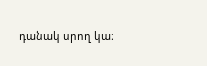դանակ սրող կա։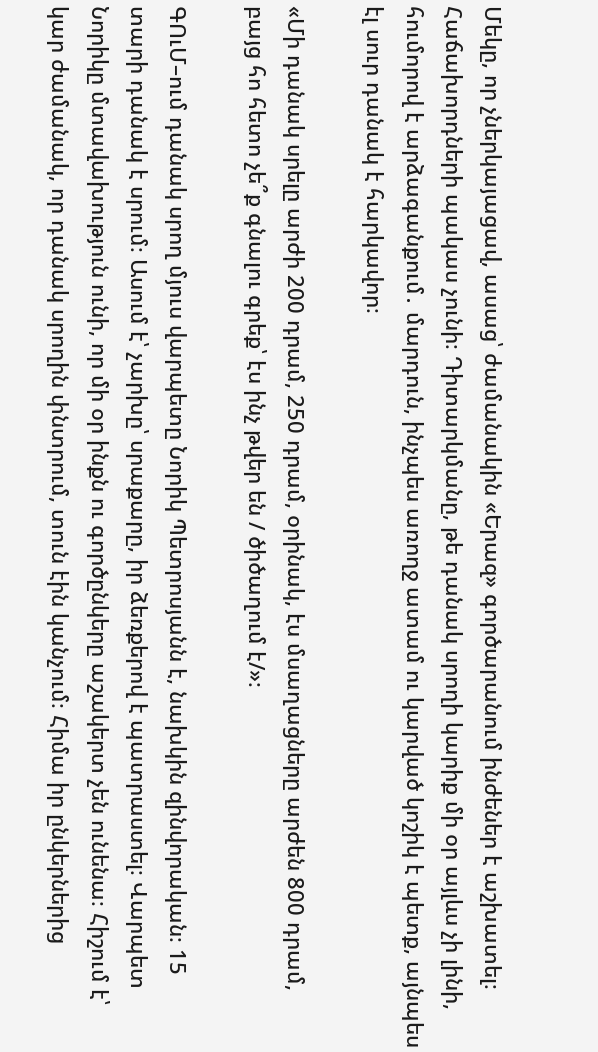Մեկը, որ չներկայացավ, ասաց՝ ժամանակին «Երազ» գործարանում ինժեներ է աշխատել։ Հաճախորդների պակաս չունի։ Դիտարկմանը, թե դանակ սրողի կարիք մի օր այլևս չի լինի, հումորով է արձագանքում․ մարդուն, ինչպես առողջ ատամ ու կարված կոշիկ է պետք, այնպես էլ սուր դանակ է հարկավոր։

«Մի դանակ սրելը արժի 200 դրամ, 250 դրամ, օրինակ, էս մսաղացները արժեն 800 դրամ, բայց հո հետո չե՞ք գնալու գրեք՝ էս ինչ թվեր են / ծիծաղում է/»։

ԳՈւՄ–ում դանակ սրող մյուս վարպետը Նորիկ Պետրոսյանն է, նախկին զինվորական։ 15 տարի դանակ է սրում։ Ասում է՝ չարխը՝ սրաքարը, իր ձեռքերով է պատրաստել։ Վարպետ Նորիկը մտավախություն ունի, որ մի օր ինքն ու գործընկերը աշակերտ չեն ունենա։ Հիշում է՝ կար ժամանակ, որ դանակ սրողին փնտրում, տուն էին կանչում։ Հիմա իր ընկերներից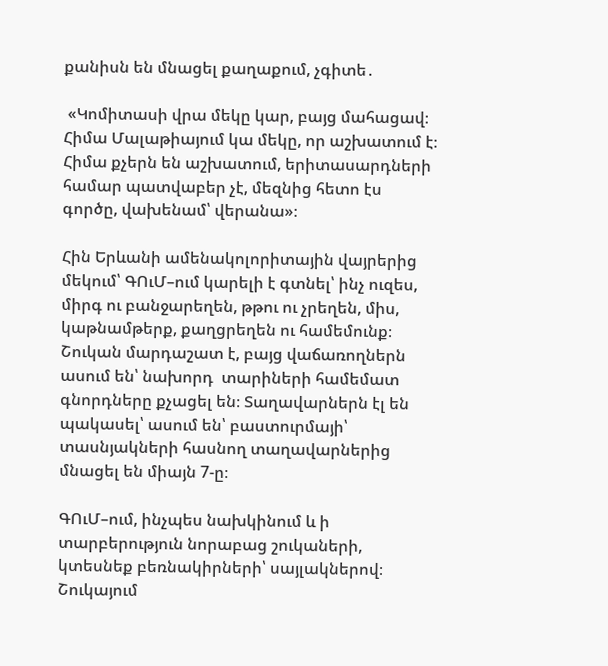քանիսն են մնացել քաղաքում, չգիտե․

 «Կոմիտասի վրա մեկը կար, բայց մահացավ։ Հիմա Մալաթիայում կա մեկը, որ աշխատում է։ Հիմա քչերն են աշխատում, երիտասարդների համար պատվաբեր չէ, մեզնից հետո էս գործը, վախենամ՝ վերանա»։

Հին Երևանի ամենակոլորիտային վայրերից մեկում՝ ԳՈւՄ–ում կարելի է գտնել՝ ինչ ուզես, միրգ ու բանջարեղեն, թթու ու չրեղեն, միս, կաթնամթերք, քաղցրեղեն ու համեմունք։ Շուկան մարդաշատ է, բայց վաճառողներն ասում են՝ նախորդ  տարիների համեմատ գնորդները քչացել են։ Տաղավարներն էլ են պակասել՝ ասում են՝ բաստուրմայի՝ տասնյակների հասնող տաղավարներից մնացել են միայն 7-ը։

ԳՈւՄ–ում, ինչպես նախկինում և ի տարբերություն նորաբաց շուկաների, կտեսնեք բեռնակիրների՝ սայլակներով։ Շուկայում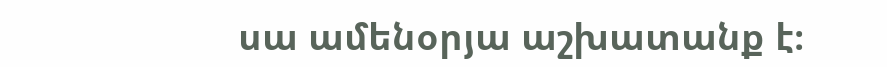սա ամենօրյա աշխատանք է։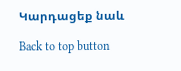Կարդացեք նաև

Back to top button